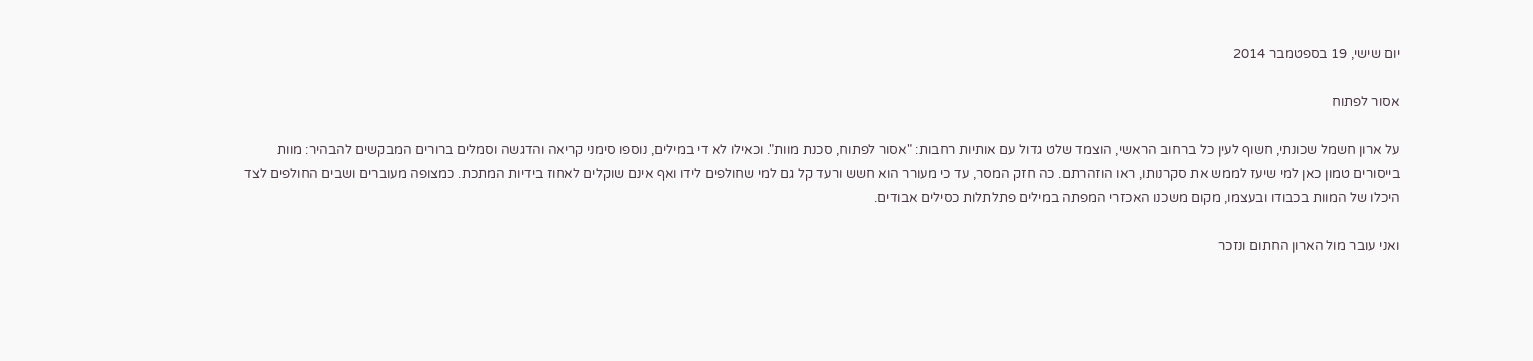יום שישי, 19 בספטמבר 2014

אסור לפתוח

על ארון חשמל שכונתי, חשוף לעין כל ברחוב הראשי, הוצמד שלט גדול עם אותיות רחבות: "אסור לפתוח, סכנת מוות". וכאילו לא די במילים, נוספו סימני קריאה והדגשה וסמלים ברורים המבקשים להבהיר: מוות בייסורים טמון כאן למי שיעז לממש את סקרנותו, ראו הוזהרתם. כה חזק המסר, עד כי מעורר הוא חשש ורעד קל גם למי שחולפים לידו ואף אינם שוקלים לאחוז בידיות המתכת. כמצופה מעוברים ושבים החולפים לצד היכלו של המוות בכבודו ובעצמו, מקום משכנו האכזרי המפתה במילים פתלתלות כסילים אבודים.

ואני עובר מול הארון החתום ונזכר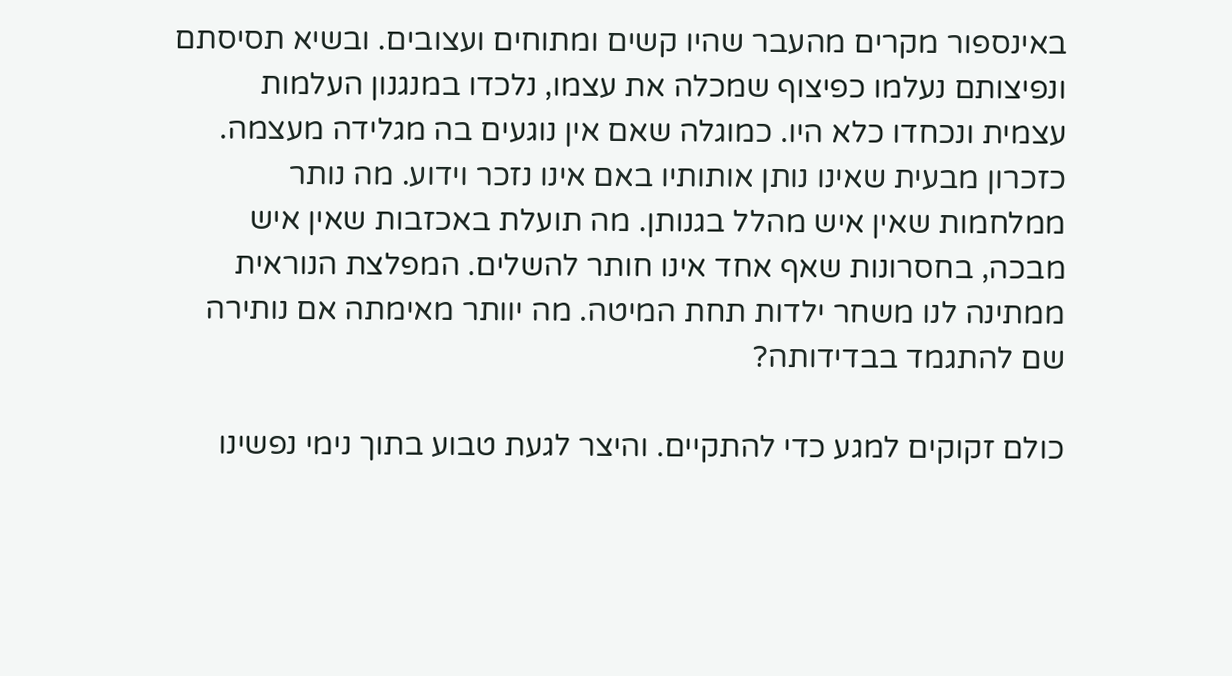באינספור מקרים מהעבר שהיו קשים ומתוחים ועצובים. ובשיא תסיסתם ונפיצותם נעלמו כפיצוף שמכלה את עצמו, נלכדו במנגנון העלמות עצמית ונכחדו כלא היו. כמוגלה שאם אין נוגעים בה מגלידה מעצמה. כזכרון מבעית שאינו נותן אותותיו באם אינו נזכר וידוע. מה נותר ממלחמות שאין איש מהלל בגנותן. מה תועלת באכזבות שאין איש מבכה, בחסרונות שאף אחד אינו חותר להשלים. המפלצת הנוראית ממתינה לנו משחר ילדות תחת המיטה. מה יוותר מאימתה אם נותירה שם להתגמד בבדידותה?

כולם זקוקים למגע כדי להתקיים. והיצר לגעת טבוע בתוך נימי נפשינו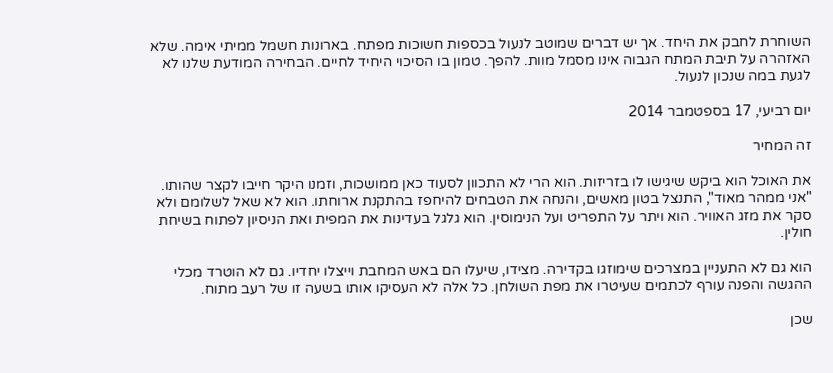השוחרת לחבק את היחד. אך יש דברים שמוטב לנעול בכספות חשוכות מפתח. בארונות חשמל ממיתי אימה. שלא האזהרה על תיבת המתח הגבוה אינו מסמל מוות. להפך. טמון בו הסיכוי היחיד לחיים. הבחירה המודעת שלנו לא לגעת במה שנכון לנעול.

יום רביעי, 17 בספטמבר 2014

זה המחיר

את האוכל הוא ביקש שיגישו לו בזריזות. הוא הרי לא התכוון לסעוד כאן ממושכות, וזמנו היקר חייבו לקצר שהותו. "אני ממהר מאוד", התנצל בטון מאשים, והנחה את הטבחים להיחפז בהתקנת ארוחתו. הוא לא שאל לשלומם ולא סקר את מזג האוויר. הוא ויתר על התפריט ועל הנימוסין. הוא גלגל בעדינות את המפית ואת הניסיון לפתוח בשיחת חולין.

הוא גם לא התעניין במצרכים שימוזגו בקדירה. מצידו, שיעלו הם באש המחבת וייצלו יחדיו. גם לא הוטרד מכלי ההגשה והפנה עורף לכתמים שעיטרו את מפת השולחן. כל אלה לא העסיקו אותו בשעה זו של רעב מתוח.

שכן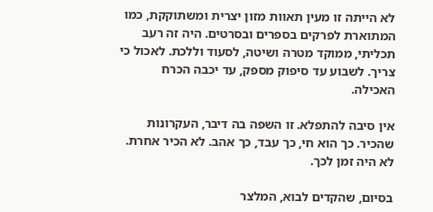לא הייתה זו מעין תאוות מזון יצרית ומשתוקקת, כמו המתוארת לפרקים בספרים ובסרטים. היה זה רעב תכליתי, ממוקד מטרה ושיטה, לסעוד וללכת. לאכול כי צריך. לשבוע עד סיפוק מספק, עד יכבה הכרח האכילה.

אין סיבה להתפלא. זו השפה בה דיבר, העקרונות שהכיר. כך הוא חי, כך עבד, כך אהב. לא הכיר אחרת. לא היה זמן לכך.

בסיום, שהקדים לבוא, המלצר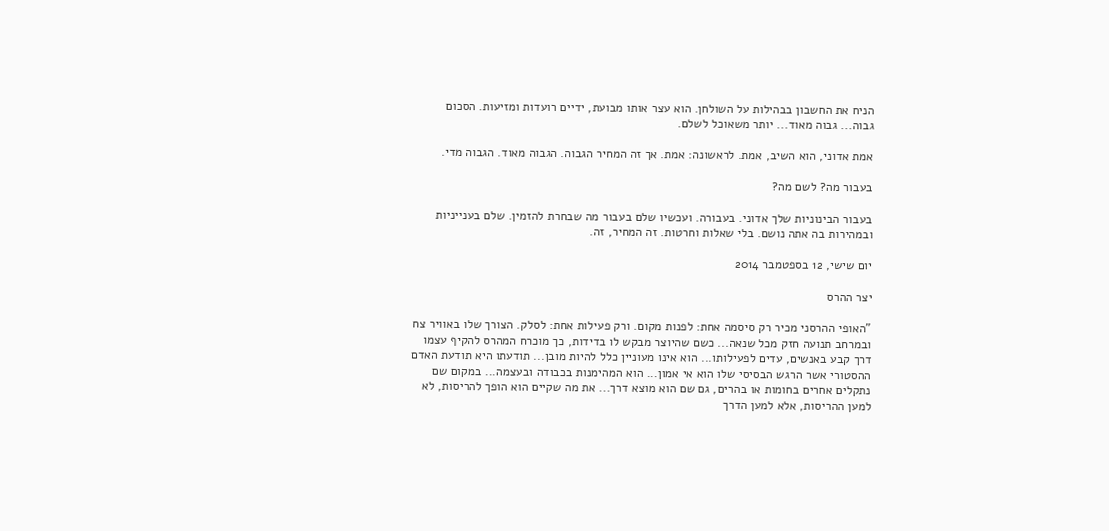הניח את החשבון בבהילות על השולחן. הוא עצר אותו מבועת, ידיים רועדות ומזיעות. הסכום גבוה... גבוה מאוד... יותר משאוכל לשלם.

אמת אדוני, הוא השיב, אמת. לראשונה: אמת. אך זה המחיר הגבוה. הגבוה מאוד. הגבוה מדי.

בעבור מה? לשם מה?

בעבור הבינוניות שלך אדוני. בעבורה. ועכשיו שלם בעבור מה שבחרת להזמין. שלם בענייניות ובמהירות בה אתה נושם. בלי שאלות וחרטות. זה המחיר, זה.

יום שישי, 12 בספטמבר 2014

יצר ההרס

"האופי ההרסני מכיר רק סיסמה אחת: לפנות מקום. ורק פעילות אחת: לסלק. הצורך שלו באוויר צח ובמרחב תנועה חזק מכל שנאה... כשם שהיוצר מבקש לו בדידות, כך מוכרח המהרס להקיף עצמו דרך קבע באנשים, עדים לפעילותו... הוא אינו מעוניין כלל להיות מובן... תודעתו היא תודעת האדם ההסטורי אשר הרגש הבסיסי שלו הוא אי אמון... הוא המהימנות בכבודה ובעצמה... במקום שם נתקלים אחרים בחומות או בהרים, גם שם הוא מוצא דרך... את מה שקיים הוא הופך להריסות, לא למען ההריסות, אלא למען הדרך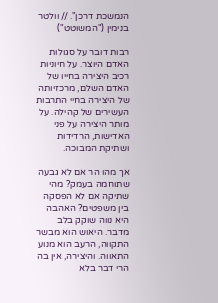הנמשכת דרכן". // וולטר בנימין ("המשוטט")

רבות דובר על סגולות האדם היוצר. על חיוניות רכיב היצירה בחייו של האדם השלם, מרכזיותה של היצירה בחיי התרבות העשירים של קהילה. על מותר היצירה על פני האדישות, הרדידות ושתיקת המבוכה.

אך מהו הר אם לא גבעה שתוחמה בעמק? מהי שתיקה אם לא הפסקה בין משפטים? האהבה היא נווה שוקק בלב מדבר. היאוש הוא מבשר התקווה, הרעב הוא מנוע התאווה. והיצירה, אין בה הרי דבר בלא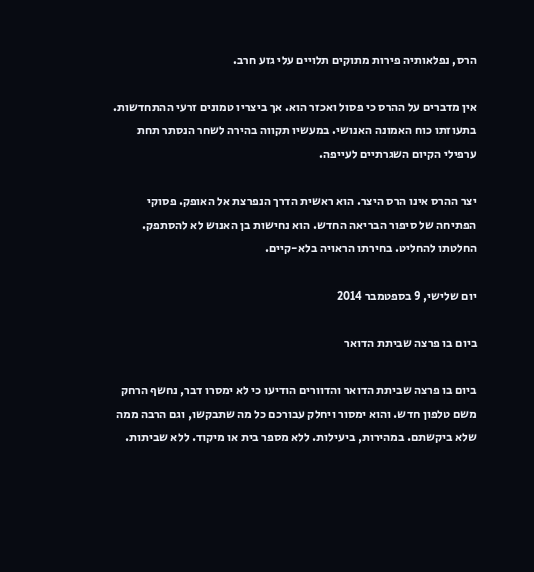הרס, נפלאותיה פירות מתוקים תלויים עלי גזע חרב.

אין מדברים על ההרס כי פסול ואכזר הוא. אך ביצריו טמונים זרעי ההתחדשות. בתעוזתו כוח האמונה האנושי. במעשיו תקווה בהירה לשחר הנסתר תחת ערפילי הקיום השגרתיים לעייפה.

יצר ההרס אינו הרס היצר. הוא ראשית הדרך הנפרצת אל האופק. פסוקי הפתיחה של סיפור הבריאה החדש. הוא נחישות בן האנוש לא להסתפק. החלטתו להחליט. בחירתו הראויה בלא-קיים.

יום שלישי, 9 בספטמבר 2014

ביום בו פרצה שביתת הדואר

ביום בו פרצה שביתת הדואר והדוורים הודיעו כי לא ימסרו דבר, נחשף הרחק משם טלפון חדש. והוא ימסור ויחלק עבורכם כל מה שתבקשו, וגם הרבה ממה שלא ביקשתם. במהירות, ביעילות. ללא מספר בית או מיקוד. ללא שביתות.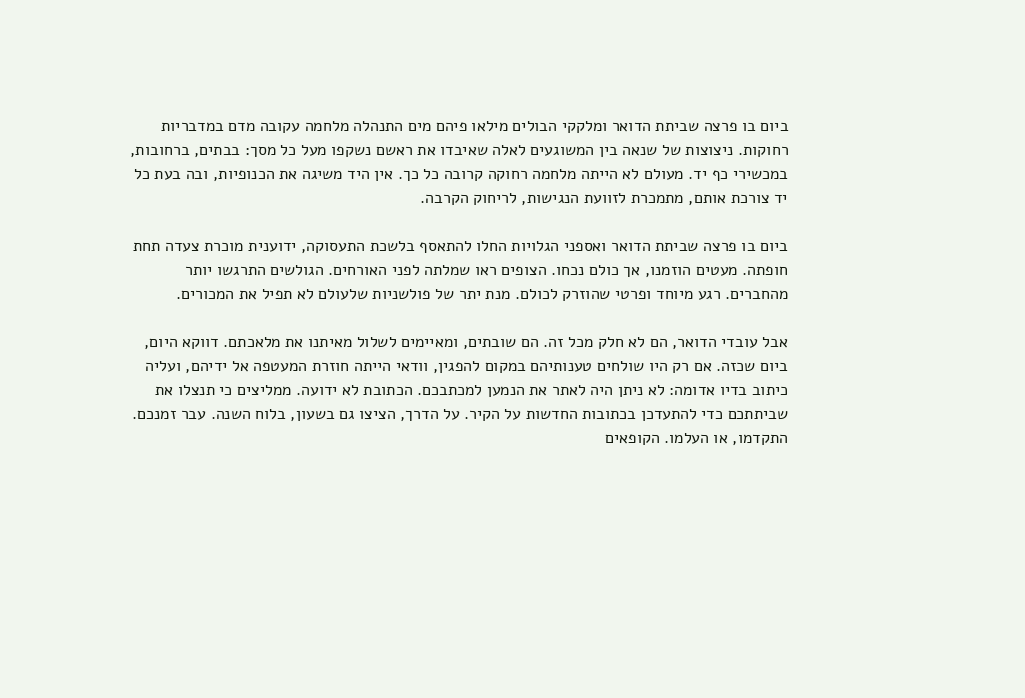ביום בו פרצה שביתת הדואר ומלקקי הבולים מילאו פיהם מים התנהלה מלחמה עקובה מדם במדבריות רחוקות. ניצוצות של שנאה בין המשוגעים לאלה שאיבדו את ראשם נשקפו מעל כל מסך: בבתים, ברחובות, במכשירי כף יד. מעולם לא הייתה מלחמה רחוקה קרובה כל כך. אין היד משיגה את הכנופיות, ובה בעת כל יד צורכת אותם, מתמכרת לזוועת הנגישות, לריחוק הקרבה.

ביום בו פרצה שביתת הדואר ואספני הגלויות החלו להתאסף בלשכת התעסוקה, ידוענית מוכרת צעדה תחת חופתה. מעטים הוזמנו, אך כולם נכחו. הצופים ראו שמלתה לפני האורחים. הגולשים התרגשו יותר מהחברים. רגע מיוחד ופרטי שהוזרק לכולם. מנת יתר של פולשניות שלעולם לא תפיל את המכורים.

אבל עובדי הדואר, הם לא חלק מכל זה. הם שובתים, ומאיימים לשלול מאיתנו את מלאכתם. דווקא היום, ביום שכזה. אם רק היו שולחים טענותיהם במקום להפגין, וודאי הייתה חוזרת המעטפה אל ידיהם, ועליה כיתוב בדיו אדומה: לא ניתן היה לאתר את הנמען למכתבכם. הכתובת לא ידועה. ממליצים כי תנצלו את שביתתכם כדי להתעדכן בכתובות החדשות על הקיר. על הדרך, הציצו גם בשעון, בלוח השנה. עבר זמנכם. התקדמו, או העלמו. הקופאים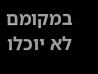במקומם לא יוכלו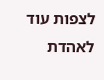לצפות עוד לאהדת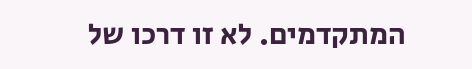המתקדמים. לא זו דרכו של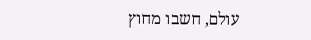עולם, חשבו מחוץ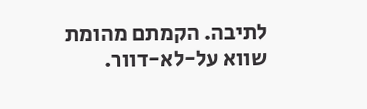לתיבה. הקמתם מהומת שווא על-לא-דוור.